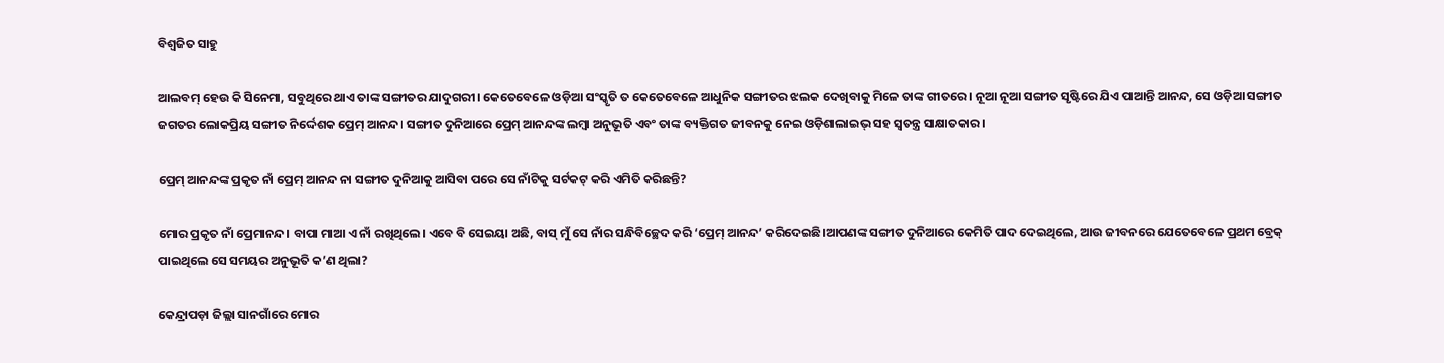ବିଶ୍ଵଜିତ ସାହୁ

ଆଲବମ୍ ହେଉ କି ସିନେମା, ସବୁଥିରେ ଥାଏ ତାଙ୍କ ସଙ୍ଗୀତର ଯାଦୁଗରୀ। କେତେବେଳେ ଓଡ଼ିଆ ସଂସ୍କୃତି ତ କେତେବେଳେ ଆଧୁନିକ ସଙ୍ଗୀତର ଝଲକ ଦେଖିବାକୁ ମିଳେ ତାଙ୍କ ଗୀତରେ। ନୂଆ ନୂଆ ସଙ୍ଗୀତ ସୃଷ୍ଟିରେ ଯିଏ ପାଆନ୍ତି ଆନନ୍ଦ, ସେ ଓଡ଼ିଆ ସଙ୍ଗୀତ ଜଗତର ଲୋକପ୍ରିୟ ସଙ୍ଗୀତ ନିର୍ଦ୍ଦେଶକ ପ୍ରେମ୍ ଆନନ୍ଦ। ସଙ୍ଗୀତ ଦୁନିଆରେ ପ୍ରେମ୍ ଆନନ୍ଦଙ୍କ ଲମ୍ଵା ଅନୁଭୂତି ଏବଂ ତାଙ୍କ ବ୍ୟକ୍ତିଗତ ଜୀବନକୁ ନେଇ ଓଡ଼ିଶାଲାଇଭ୍ ସହ ସ୍ଵତନ୍ତ୍ର ସାକ୍ଷାତକାର।

ପ୍ରେମ୍ ଆନନ୍ଦଙ୍କ ପ୍ରକୃତ ନାଁ ପ୍ରେମ୍ ଆନନ୍ଦ ନା ସଙ୍ଗୀତ ଦୁନିଆକୁ ଆସିବା ପରେ ସେ ନାଁଟିକୁ ସର୍ଟକଟ୍ କରି ଏମିତି କରିଛନ୍ତି?

ମୋର ପ୍ରକୃତ ନାଁ ପ୍ରେମାନନ୍ଦ। ବାପା ମାଆ ଏ ନାଁ ରଖିଥିଲେ। ଏବେ ବି ସେଇୟା ଅଛି, ବାସ୍ ମୁଁ ସେ ନାଁର ସନ୍ଧିବିଚ୍ଛେଦ କରି ‘ପ୍ରେମ୍ ଆନନ୍ଦ’ କରିଦେଇଛି।ଆପଣଙ୍କ ସଙ୍ଗୀତ ଦୁନିଆରେ କେମିତି ପାଦ ଦେଇଥିଲେ, ଆଉ ଜୀବନରେ ଯେତେବେଳେ ପ୍ରଥମ ବ୍ରେକ୍ ପାଇଥିଲେ ସେ ସମୟର ଅନୁଭୂତି କ’ଣ ଥିଲା?

କେନ୍ଦ୍ରାପଡ଼ା ଜିଲ୍ଲା ସାନଗାଁରେ ମୋର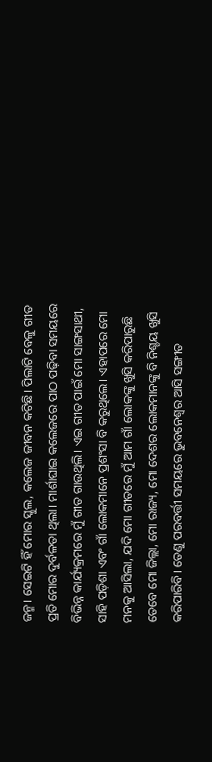ଜନ୍ମ। ସେଇଟି ହିଁ ମୋର ସ୍କୁଲ, କଲେଜ ଜୀବନ କଟିଛି। ପିଲାଟି ବେଳୁ ଗୀତ ପ୍ରତି ମୋର ଦୁର୍ବଳତା ଥିଲା। ମାର୍ଶାଘାଇ କଲେଜରେ ପାଠ ପଢ଼ିବା ସମୟରେ ବିଭିନ୍ନ କାର୍ଯ୍ୟକ୍ରମରେ ମୁଁ ଗୀତ ଗାଉଥିଲି। ଏଇ ଗୀତ ପାଇଁ ମୋ ସାଙ୍ଗସାଥୀ, ସାହି ପଡ଼ିଶା ଏବଂ ଗାଁ ଲୋକମାନେ ପ୍ରଶଂସା ବି କରୁଥିଲେ। ଏହାପରେ ମୋ ମନକୁ ଆସିଲା, ଯଦି ମୋ ଗୀତରେ ମୁଁ ଆମ ଗାଁ ଲୋକଙ୍କୁ ଖୁସି କରିପାରୁଛି ତେବେ ମୋ ଜିଲ୍ଲା, ମୋ ରାଜ୍ୟ, ମୋ ଦେଶର ଲୋକମାନଙ୍କୁ ବି ନିଶ୍ଚୟ ଖୁସି କରିପାରିବି। ତେଣୁ ପରବର୍ତ୍ତୀ ସମୟରେ ଭୁବନେଶ୍ଵର ଆସି ସଙ୍ଗୀତ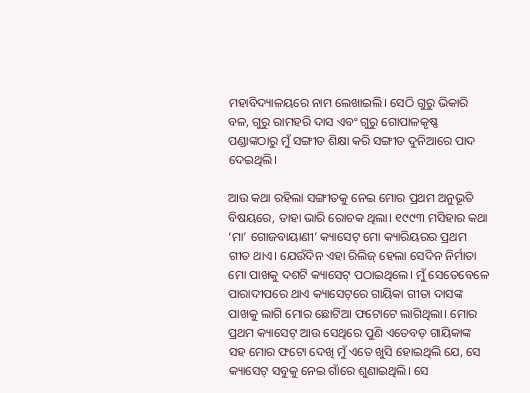ମହାବିଦ୍ୟାଳୟରେ ନାମ ଲେଖାଇଲି। ସେଠି ଗୁରୁ ଭିକାରି ବଳ, ଗୁରୁ ରାମହରି ଦାସ ଏବଂ ଗୁରୁ ଗୋପାଳକୃଷ୍ଣ ପଣ୍ଡାଙ୍କଠାରୁ ମୁଁ ସଙ୍ଗୀତ ଶିକ୍ଷା କରି ସଙ୍ଗୀତ ଦୁନିଆରେ ପାଦ ଦେଇଥିଲି।

ଆଉ କଥା ରହିଲା ସଙ୍ଗୀତକୁ ନେଇ ମୋର ପ୍ରଥମ ଅନୁଭୂତି ବିଷୟରେ, ତାହା ଭାରି ରୋଚକ ଥିଲା। ୧୯୯୩ ମସିହାର କଥା ‘ମା’ ଗୋଜବାୟାଣୀ’ କ୍ୟାସେଟ୍‌ ମୋ କ୍ୟାରିୟରର ପ୍ରଥମ ଗୀତ ଥାଏ। ଯେଉଁଦିନ ଏହା ରିଲିଜ୍ ହେଲା ସେଦିନ ନିର୍ମାତା ମୋ ପାଖକୁ ଦଶଟି କ୍ୟାସେଟ୍ ପଠାଇଥିଲେ। ମୁଁ ସେତେବେଳେ ପାରାଦୀପରେ ଥାଏ କ୍ୟାସେଟ୍‌ରେ ଗାୟିକା ଗୀତା ଦାସଙ୍କ ପାଖକୁ ଲାଗି ମୋର ଛୋଟିଆ ଫଟୋଟେ ଲାଗିଥିଲା। ମୋର ପ୍ରଥମ କ୍ୟାସେଟ୍ ଆଉ ସେଥିରେ ପୁଣି ଏତେବଡ଼ ଗାୟିକାଙ୍କ ସହ ମୋର ଫଟୋ ଦେଖି ମୁଁ ଏତେ ଖୁସି ହୋଇଥିଲି ଯେ, ସେ କ୍ୟାସେଟ୍ ସବୁକୁ ନେଇ ଗାଁରେ ଶୁଣାଇଥିଲି। ସେ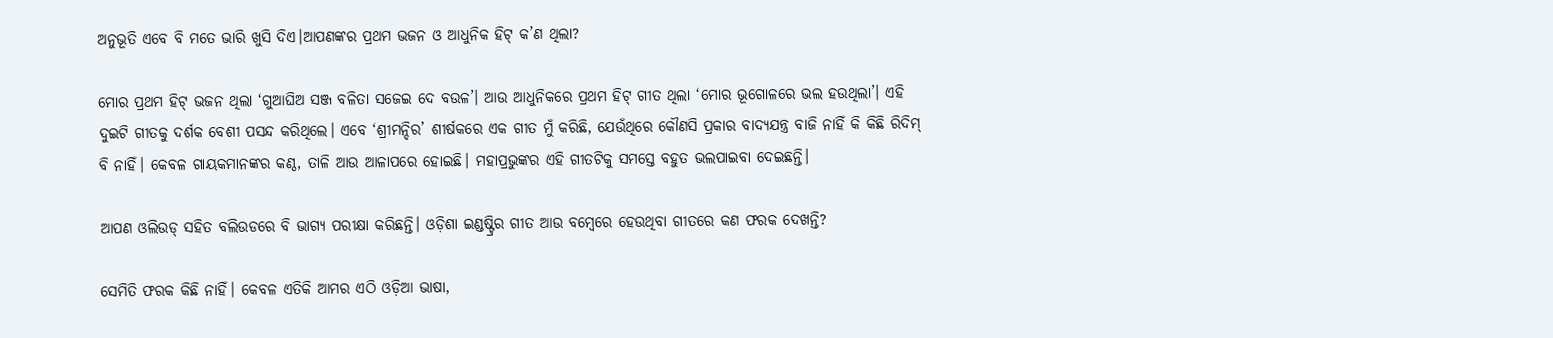ଅନୁଭୂତି ଏବେ ବି ମତେ ଭାରି ଖୁସି ଦିଏ।ଆପଣଙ୍କର ପ୍ରଥମ ଭଜନ ଓ ଆଧୁନିକ ହିଟ୍ କ’ଣ ଥିଲା?

ମୋର ପ୍ରଥମ ହିଟ୍ ଭଜନ ଥିଲା ‘ଗୁଆଘିଅ ସଞ୍ଜ ବଳିତା ସଜେଇ ଦେ ବଉଳ’। ଆଉ ଆଧୁନିକରେ ପ୍ରଥମ ହିଟ୍ ଗୀତ ଥିଲା ‘ମୋର ଭୂଗୋଳରେ ଭଲ ହଉଥିଲା’। ଏହି ଦୁଇଟି ଗୀତକୁ ଦର୍ଶକ ବେଶୀ ପସନ୍ଦ କରିଥିଲେ। ଏବେ ‘ଶ୍ରୀମନ୍ଦିର’ ଶୀର୍ଷକରେ ଏକ ଗୀତ ମୁଁ କରିଛି, ଯେଉଁଥିରେ କୌଣସି ପ୍ରକାର ବାଦ୍ୟଯନ୍ତ୍ର ବାଜି ନାହିଁ କି କିଛି ରିଦିମ୍ ବି ନାହିଁ। କେବଳ ଗାୟକମାନଙ୍କର କଣ୍ଠ, ତାଳି ଆଉ ଆଳାପରେ ହୋଇଛି। ମହାପ୍ରଭୁଙ୍କର ଏହି ଗୀତଟିକୁ ସମସ୍ତେ ବହୁତ ଭଲପାଇବା ଦେଇଛନ୍ତି।

ଆପଣ ଓଲିଉଡ୍ ସହିତ ବଲିଉଡରେ ବି ଭାଗ୍ୟ ପରୀକ୍ଷା କରିଛନ୍ତି। ଓଡ଼ିଶା ଇଣ୍ଡଷ୍ଟ୍ରିର ଗୀତ ଆଉ ବମ୍ଵେରେ ହେଉଥିବା ଗୀତରେ କଣ ଫରକ ଦେଖନ୍ତି?

ସେମିତି ଫରକ କିଛି ନାହିଁ। କେବଳ ଏତିକି ଆମର ଏଠି ଓଡ଼ିଆ ଭାଷା,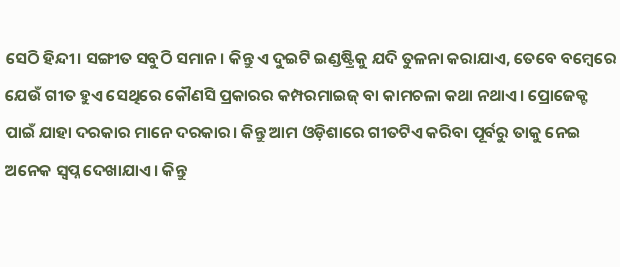ସେଠି ହିନ୍ଦୀ। ସଙ୍ଗୀତ ସବୁଠି ସମାନ। କିନ୍ତୁ ଏ ଦୁଇଟି ଇଣ୍ଡଷ୍ଟ୍ରିକୁ ଯଦି ତୁଳନା କରାଯାଏ, ତେବେ ବମ୍ଵେରେ ଯେଉଁ ଗୀତ ହୁଏ ସେଥିରେ କୌଣସି ପ୍ରକାରର କମ୍ପରମାଇଜ୍ ବା କାମଚଳା କଥା ନଥାଏ। ପ୍ରୋଜେକ୍ଟ ପାଇଁ ଯାହା ଦରକାର ମାନେ ଦରକାର। କିନ୍ତୁ ଆମ ଓଡ଼ିଶାରେ ଗୀତଟିଏ କରିବା ପୂର୍ବରୁ ତାକୁ ନେଇ ଅନେକ ସ୍ଵପ୍ନ ଦେଖାଯାଏ। କିନ୍ତୁ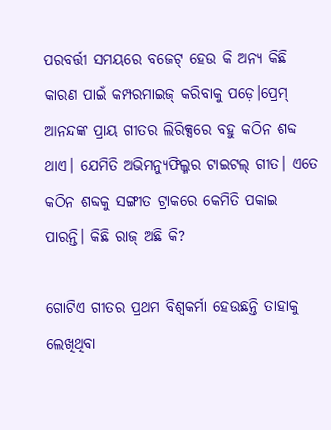ପରବର୍ତ୍ତୀ ସମୟରେ ବଜେଟ୍ ହେଉ କି ଅନ୍ୟ କିଛି କାରଣ ପାଇଁ କମ୍ପରମାଇଜ୍ କରିବାକୁ ପଡ଼େ।ପ୍ରେମ୍ ଆନନ୍ଦଙ୍କ ପ୍ରାୟ ଗୀତର ଲିରିକ୍ସରେ ବହୁ କଠିନ ଶବ୍ଦ ଥାଏ। ଯେମିତି ଅଭିମନ୍ୟୁଫିଲ୍ମର ଟାଇଟଲ୍ ଗୀତ। ଏତେ କଠିନ ଶବ୍ଦକୁ ସଙ୍ଗୀତ ଟ୍ରାକରେ କେମିତି ପକାଇ ପାରନ୍ତି। କିଛି ରାଜ୍ ଅଛି କି?

ଗୋଟିଏ ଗୀତର ପ୍ରଥମ ବିଶ୍ଵକର୍ମା ହେଉଛନ୍ତି ତାହାକୁ ଲେଖିଥିବା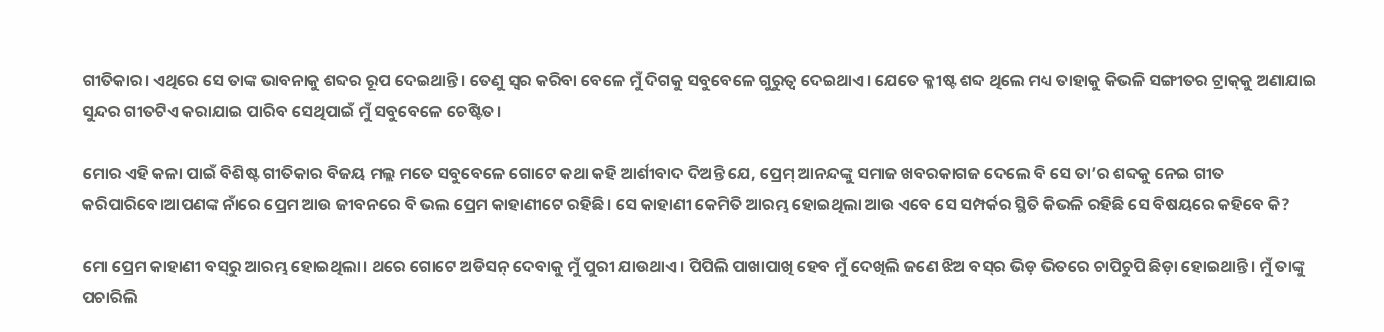ଗୀତିକାର। ଏଥିରେ ସେ ତାଙ୍କ ଭାବନାକୁ ଶବ୍ଦର ରୂପ ଦେଇଥାନ୍ତି। ତେଣୁ ସ୍ଵର କରିବା ବେଳେ ମୁଁ ଦିଗକୁ ସବୁବେଳେ ଗୁରୁତ୍ଵ ଦେଇଥାଏ। ଯେତେ କ୍ଳୀଷ୍ଟ ଶବ୍ଦ ଥିଲେ ମଧ୍ୟ ତାହାକୁ କିଭଳି ସଙ୍ଗୀତର ଟ୍ରାକ୍‌କୁ ଅଣାଯାଇ ସୁନ୍ଦର ଗୀତଟିଏ କରାଯାଇ ପାରିବ ସେଥିପାଇଁ ମୁଁ ସବୁବେଳେ ଚେଷ୍ଟିତ।

ମୋର ଏହି କଳା ପାଇଁ ବିଶିଷ୍ଟ ଗୀତିକାର ବିଜୟ ମଲ୍ଲ ମତେ ସବୁବେଳେ ଗୋଟେ କଥା କହି ଆର୍ଶୀବାଦ ଦିଅନ୍ତି ଯେ, ପ୍ରେମ୍ ଆନନ୍ଦଙ୍କୁ ସମାଜ ଖବରକାଗଜ ଦେଲେ ବି ସେ ତା’ର ଶବ୍ଦକୁ ନେଇ ଗୀତ କରିପାରିବେ।ଆପଣଙ୍କ ନାଁରେ ପ୍ରେମ ଆଉ ଜୀବନରେ ବି ଭଲ ପ୍ରେମ କାହାଣୀଟେ ରହିଛି। ସେ କାହାଣୀ କେମିତି ଆରମ୍ଭ ହୋଇଥିଲା ଆଉ ଏବେ ସେ ସମ୍ପର୍କର ସ୍ଥିତି କିଭଳି ରହିଛି ସେ ବିଷୟରେ କହିବେ କି?

ମୋ ପ୍ରେମ କାହାଣୀ ବସ୍‌ରୁ ଆରମ୍ଭ ହୋଇଥିଲା। ଥରେ ଗୋଟେ ଅଡିସନ୍ ଦେବାକୁ ମୁଁ ପୁରୀ ଯାଉଥାଏ। ପିପିଲି ପାଖାପାଖି ହେବ ମୁଁ ଦେଖିଲି ଜଣେ ଝିଅ ବସ୍‌ର ଭିଡ଼ ଭିତରେ ଚାପିଚୁପି ଛିଡ଼ା ହୋଇଥାନ୍ତି। ମୁଁ ତାଙ୍କୁ ପଚାରିଲି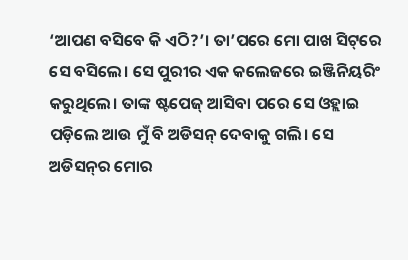‘ଆପଣ ବସିବେ କି ଏଠି?’। ତା’ପରେ ମୋ ପାଖ ସିଟ୍‌ରେ ସେ ବସିଲେ। ସେ ପୁରୀର ଏକ କଲେଜରେ ଇଞ୍ଜିନିୟରିଂ କରୁଥିଲେ। ତାଙ୍କ ଷ୍ଟପେଜ୍ ଆସିବା ପରେ ସେ ଓହ୍ଲାଇ ପଡ଼ିଲେ ଆଉ ମୁଁ ବି ଅଡିସନ୍ ଦେବାକୁ ଗଲି। ସେ ଅଡିସନ୍‌ର ମୋର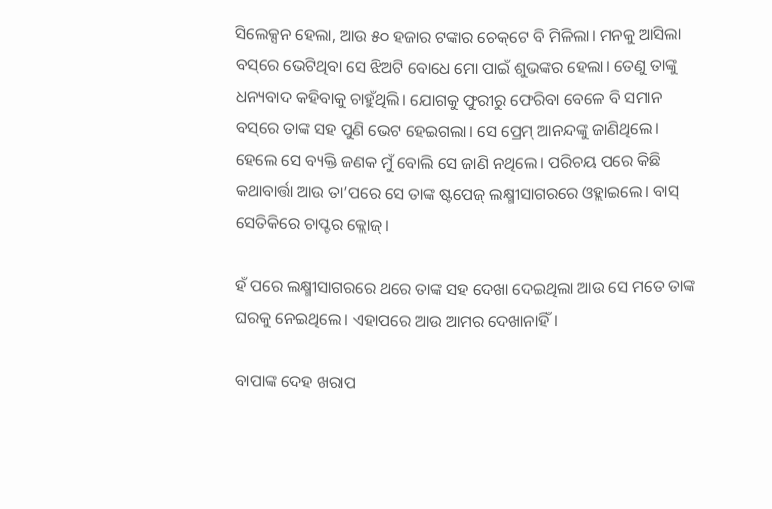ସିଲେକ୍ସନ ହେଲା, ଆଉ ୫୦ ହଜାର ଟଙ୍କାର ଚେକ୍‌ଟେ ବି ମିଳିଲା। ମନକୁ ଆସିଲା ବସ୍‌ରେ ଭେଟିଥିବା ସେ ଝିଅଟି ବୋଧେ ମୋ ପାଇଁ ଶୁଭଙ୍କର ହେଲା। ତେଣୁ ତାଙ୍କୁ ଧନ୍ୟବାଦ କହିବାକୁ ଚାହୁଁଥିଲି। ଯୋଗକୁ ଫୁରୀରୁ ଫେରିବା ବେଳେ ବି ସମାନ ବସ୍‌ରେ ତାଙ୍କ ସହ ପୁଣି ଭେଟ ହେଇଗଲା। ସେ ପ୍ରେମ୍ ଆନନ୍ଦଙ୍କୁ ଜାଣିଥିଲେ। ହେଲେ ସେ ବ୍ୟକ୍ତି ଜଣକ ମୁଁ ବୋଲି ସେ ଜାଣି ନଥିଲେ। ପରିଚୟ ପରେ କିଛି କଥାବାର୍ତ୍ତା ଆଉ ତା’ପରେ ସେ ତାଙ୍କ ଷ୍ଟପେଜ୍ ଲକ୍ଷ୍ମୀସାଗରରେ ଓହ୍ଲାଇଲେ। ବାସ୍ ସେତିକିରେ ଚାପ୍ଟର କ୍ଲୋଜ୍।

ହଁ ପରେ ଲକ୍ଷ୍ମୀସାଗରରେ ଥରେ ତାଙ୍କ ସହ ଦେଖା ଦେଇଥିଲା ଆଉ ସେ ମତେ ତାଙ୍କ ଘରକୁ ନେଇଥିଲେ। ଏହାପରେ ଆଉ ଆମର ଦେଖାନାହିଁ।

ବାପାଙ୍କ ଦେହ ଖରାପ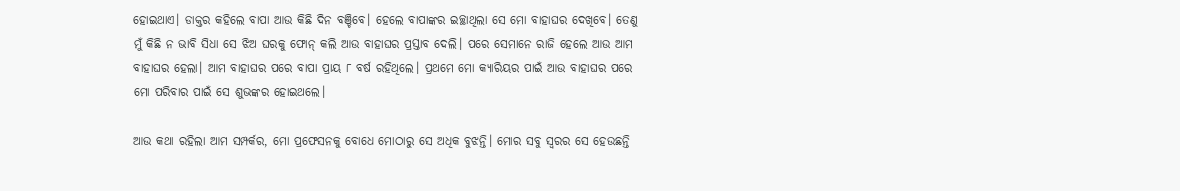ହୋଇଥାଏ। ଡାକ୍ତର କହିଲେ ବାପା ଆଉ କିଛି ଦିନ ବଞ୍ଚିବେ। ହେଲେ ବାପାଙ୍କର ଇଚ୍ଛାଥିଲା ସେ ମୋ ବାହାଘର ଦେଖିବେ। ତେଣୁ ମୁଁ କିଛି ନ ଭାବି ସିଧା ସେ ଝିଅ ଘରକୁ ଫୋନ୍ କଲି ଆଉ ବାହାଘର ପ୍ରସ୍ତାବ ଦେଲି। ପରେ ସେମାନେ ରାଜି ହେଲେ ଆଉ ଆମ ବାହାଘର ହେଲା। ଆମ ବାହାଘର ପରେ ବାପା ପ୍ରାୟ ୮ ବର୍ଷ ରହିଥିଲେ। ପ୍ରଥମେ ମୋ କ୍ୟାରିୟର ପାଇଁ ଆଉ ବାହାଘର ପରେ ମୋ ପରିବାର ପାଇଁ ସେ ଶୁଭଙ୍କର ହୋଇଥଲେ।

ଆଉ କଥା ରହିଲା ଆମ ସମ୍ପର୍କର, ମୋ ପ୍ରଫେସନକୁ ବୋଧେ ମୋଠାରୁ ସେ ଅଧିକ ବୁଝନ୍ତି। ମୋର ସବୁ ସ୍ଵରର ସେ ହେଉଛନ୍ତି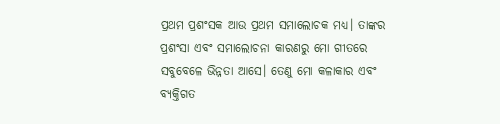ପ୍ରଥମ ପ୍ରଶଂସକ ଆଉ ପ୍ରଥମ ସମାଲୋଚକ ମଧ୍ୟ। ତାଙ୍କର ପ୍ରଶଂସା ଏବଂ ସମାଲୋଚନା କାରଣରୁ ମୋ ଗୀତରେ ସବୁବେଳେ ଭିନ୍ନତା ଆସେ। ତେଣୁ ମୋ କଳାକାର ଏବଂ ବ୍ୟକ୍ତିଗତ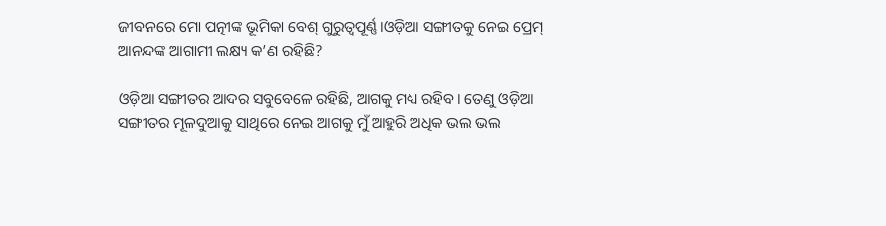ଜୀବନରେ ମୋ ପତ୍ନୀଙ୍କ ଭୂମିକା ବେଶ୍ ଗୁରୁତ୍ଵପୂର୍ଣ୍ଣ।ଓଡ଼ିଆ ସଙ୍ଗୀତକୁ ନେଇ ପ୍ରେମ୍ ଆନନ୍ଦଙ୍କ ଆଗାମୀ ଲକ୍ଷ୍ୟ କ’ଣ ରହିଛି?

ଓଡ଼ିଆ ସଙ୍ଗୀତର ଆଦର ସବୁବେଳେ ରହିଛି, ଆଗକୁ ମଧ୍ୟ ରହିବ। ତେଣୁ ଓଡ଼ିଆ ସଙ୍ଗୀତର ମୂଳଦୁଆକୁ ସାଥିରେ ନେଇ ଆଗକୁ ମୁଁ ଆହୁରି ଅଧିକ ଭଲ ଭଲ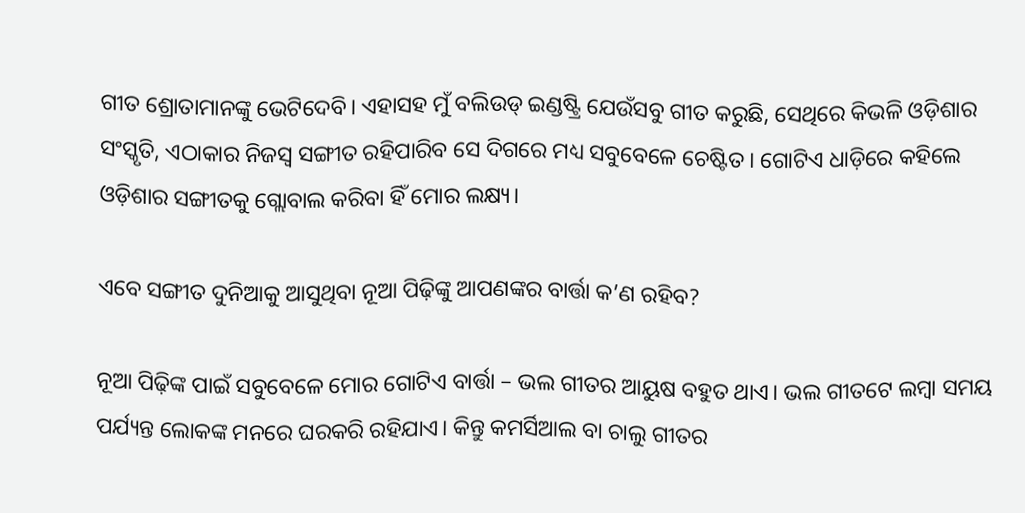ଗୀତ ଶ୍ରୋତାମାନଙ୍କୁ ଭେଟିଦେବି। ଏହାସହ ମୁଁ ବଲିଉଡ୍ ଇଣ୍ଡଷ୍ଟ୍ରି ଯେଉଁସବୁ ଗୀତ କରୁଛି, ସେଥିରେ କିଭଳି ଓଡ଼ିଶାର ସଂସ୍କୃତି, ଏଠାକାର ନିଜସ୍ଵ ସଙ୍ଗୀତ ରହିପାରିବ ସେ ଦିଗରେ ମଧ୍ୟ ସବୁବେଳେ ଚେଷ୍ଟିତ। ଗୋଟିଏ ଧାଡ଼ିରେ କହିଲେ ଓଡ଼ିଶାର ସଙ୍ଗୀତକୁ ଗ୍ଲୋବାଲ କରିବା ହିଁ ମୋର ଲକ୍ଷ୍ୟ।

ଏବେ ସଙ୍ଗୀତ ଦୁନିଆକୁ ଆସୁଥିବା ନୂଆ ପିଢ଼ିଙ୍କୁ ଆପଣଙ୍କର ବାର୍ତ୍ତା କ’ଣ ରହିବ?

ନୂଆ ପିଢ଼ିଙ୍କ ପାଇଁ ସବୁବେଳେ ମୋର ଗୋଟିଏ ବାର୍ତ୍ତା – ଭଲ ଗୀତର ଆୟୁଷ ବହୁତ ଥାଏ। ଭଲ ଗୀତଟେ ଲମ୍ଵା ସମୟ ପର୍ଯ୍ୟନ୍ତ ଲୋକଙ୍କ ମନରେ ଘରକରି ରହିଯାଏ। କିନ୍ତୁ କମର୍ସିଆଲ ବା ଚାଲୁ ଗୀତର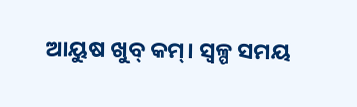ଆୟୁଷ ଖୁବ୍ କମ୍। ସ୍ଵଳ୍ପ ସମୟ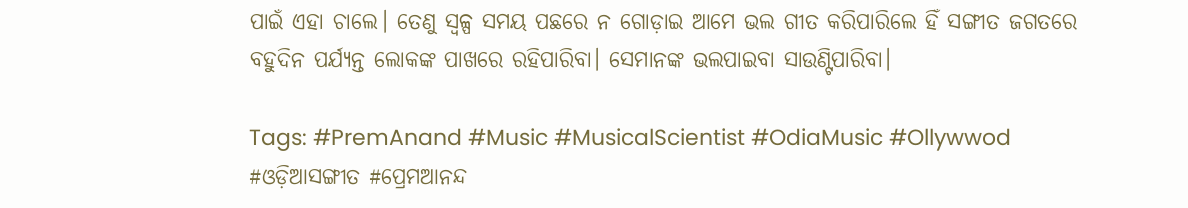ପାଇଁ ଏହା ଚାଲେ। ତେଣୁ ସ୍ଵଳ୍ପ ସମୟ ପଛରେ ନ ଗୋଡ଼ାଇ ଆମେ ଭଲ ଗୀତ କରିପାରିଲେ ହିଁ ସଙ୍ଗୀତ ଜଗତରେ ବହୁଦିନ ପର୍ଯ୍ୟନ୍ତ ଲୋକଙ୍କ ପାଖରେ ରହିପାରିବା। ସେମାନଙ୍କ ଭଲପାଇବା ସାଉଣ୍ଟିପାରିବା।

Tags: #PremAnand #Music #MusicalScientist #OdiaMusic #Ollywwod #ଓଡ଼ିଆସଙ୍ଗୀତ #ପ୍ରେମଆନନ୍ଦ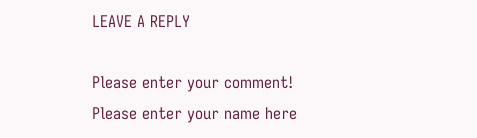LEAVE A REPLY

Please enter your comment!
Please enter your name here